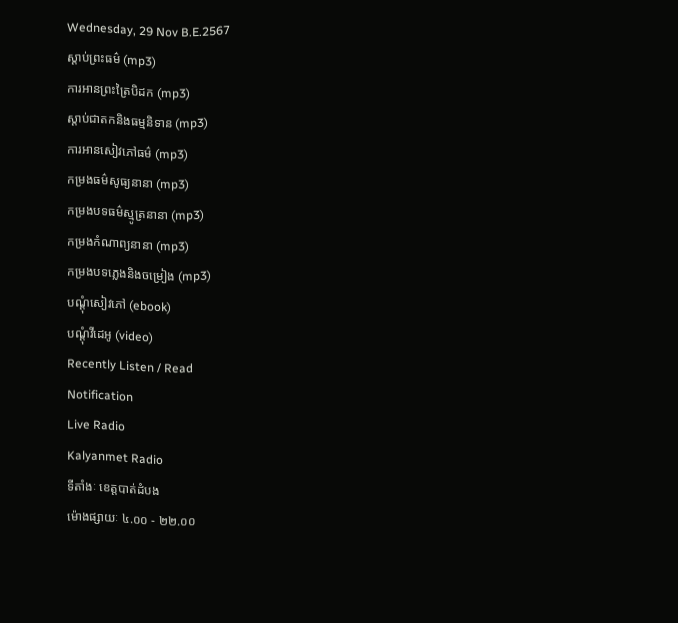Wednesday, 29 Nov B.E.2567
ស្តាប់ព្រះធម៌ (mp3)
ការអានព្រះត្រៃបិដក (mp3)
ស្តាប់ជាតកនិងធម្មនិទាន (mp3)
ការអានសៀវភៅធម៌ (mp3)
កម្រងធម៌សូធ្យនានា (mp3)
កម្រងបទធម៌ស្មូត្រនានា (mp3)
កម្រងកំណាព្យនានា (mp3)
កម្រងបទភ្លេងនិងចម្រៀង (mp3)
បណ្តុំសៀវភៅ (ebook)
បណ្តុំវីដេអូ (video)
Recently Listen / Read
Notification
Live Radio
Kalyanmet Radio
ទីតាំងៈ ខេត្តបាត់ដំបង
ម៉ោងផ្សាយៈ ៤.០០ - ២២.០០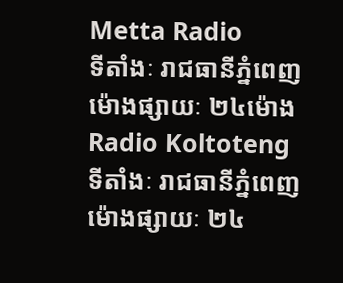Metta Radio
ទីតាំងៈ រាជធានីភ្នំពេញ
ម៉ោងផ្សាយៈ ២៤ម៉ោង
Radio Koltoteng
ទីតាំងៈ រាជធានីភ្នំពេញ
ម៉ោងផ្សាយៈ ២៤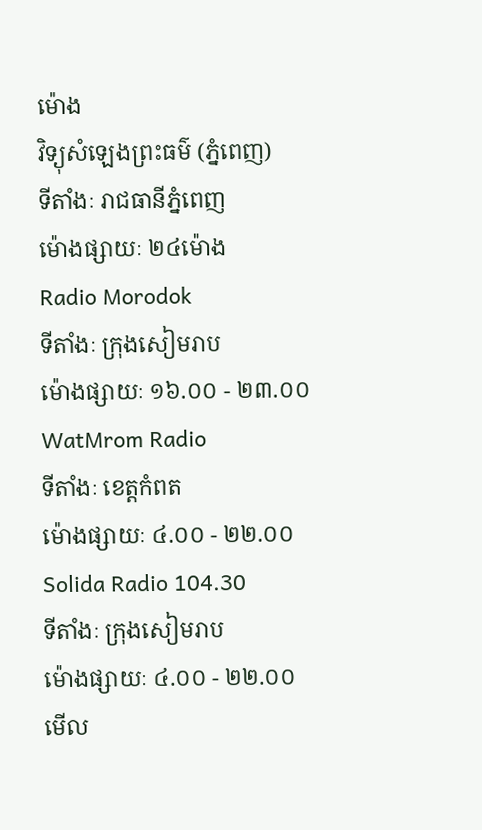ម៉ោង
វិទ្យុសំឡេងព្រះធម៌ (ភ្នំពេញ)
ទីតាំងៈ រាជធានីភ្នំពេញ
ម៉ោងផ្សាយៈ ២៤ម៉ោង
Radio Morodok
ទីតាំងៈ ក្រុងសៀមរាប
ម៉ោងផ្សាយៈ ១៦.០០ - ២៣.០០
WatMrom Radio
ទីតាំងៈ ខេត្តកំពត
ម៉ោងផ្សាយៈ ៤.០០ - ២២.០០
Solida Radio 104.30
ទីតាំងៈ ក្រុងសៀមរាប
ម៉ោងផ្សាយៈ ៤.០០ - ២២.០០
មើល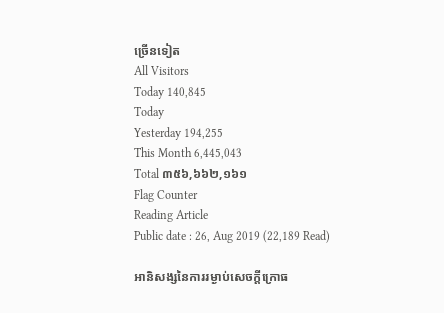ច្រើនទៀត
All Visitors
Today 140,845
Today
Yesterday 194,255
This Month 6,445,043
Total ៣៥៦,៦៦២,១៦១
Flag Counter
Reading Article
Public date : 26, Aug 2019 (22,189 Read)

អានិសង្សនៃការរម្ងាប់សេចក្តីក្រោធ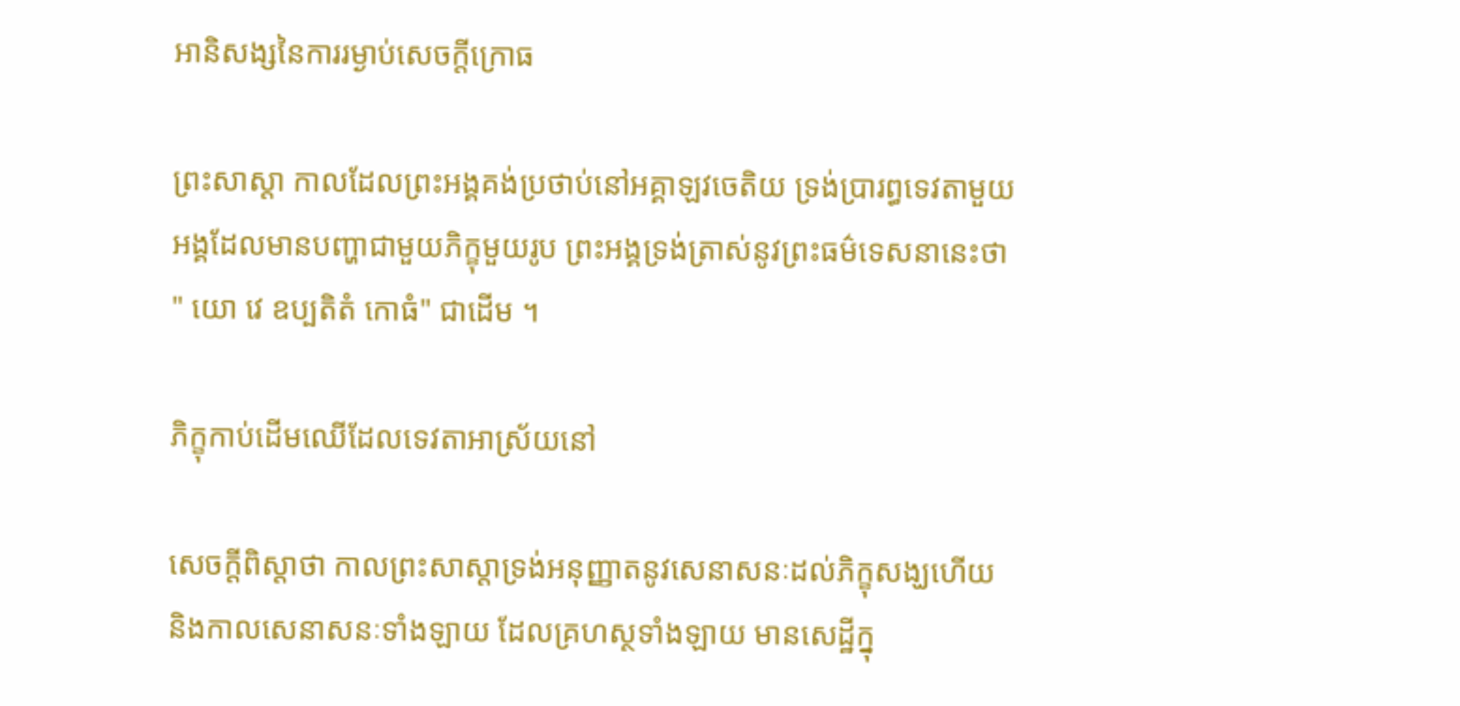អានិសង្សនៃការរម្ងាប់សេចក្តីក្រោធ

ព្រះសាស្តា កាលដែលព្រះអង្គគង់ប្រថាប់នៅអគ្គាឡវចេតិយ ទ្រង់ប្រារព្ធទេវតាមួយអង្គដែលមានបញ្ហាជាមួយភិក្ខុមួយរូប ព្រះអង្គទ្រង់ត្រាស់នូវព្រះធម៌ទេសនានេះថា " យោ វេ ឧប្បតិតំ កោធំ" ជាដើម ។

ភិក្ខុកាប់ដើមឈើដែលទេវតាអាស្រ័យនៅ

សេចក្តីពិស្តាថា កាលព្រះសាស្តាទ្រង់អនុញ្ញាតនូវសេនាសនៈដល់ភិក្ខុសង្ឃហើយ និងកាលសេនាសនៈទាំងឡាយ ដែលគ្រហស្ថទាំងឡាយ មានសេដ្ឋីក្នុ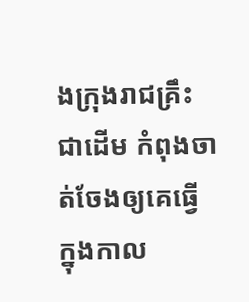ងក្រុងរាជគ្រឹះជាដើម កំពុងចាត់ចែងឲ្យគេធ្វើ ក្នុងកាល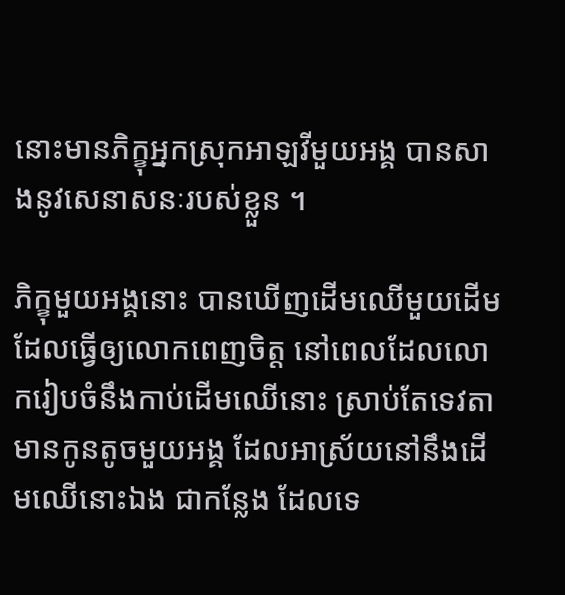នោះមានភិក្ខុអ្នកស្រុកអាឡវីមួយអង្គ បានសាងនូវសេនាសនៈរបស់ខ្លួន ។

ភិក្ខុមួយអង្គនោះ បានឃើញដើមឈើមួយដើមដែលធ្វើឲ្យលោកពេញចិត្ត នៅពេលដែលលោករៀបចំនឹងកាប់ដើមឈើនោះ ស្រាប់តែទេវតាមានកូនតូចមួយអង្គ ដែលអាស្រ័យនៅនឹងដើមឈើនោះឯង ជាកន្លែង ដែលទេ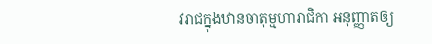វរាជក្នុងឋានចាតុម្មហារាជិកា អនុញ្ញាតឲ្យ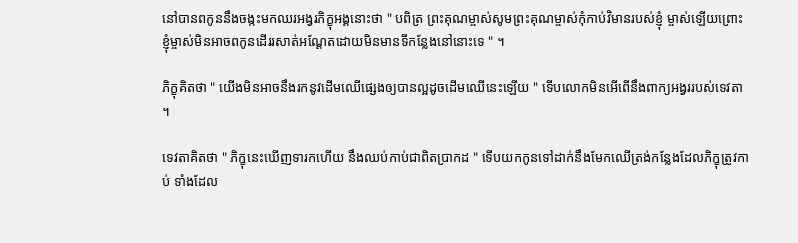នៅបានពកូននឹងចង្កះមកឈរអង្វរភិក្ខុអង្គនោះថា " បពិត្រ ព្រះគុណម្ចាស់សូមព្រះគុណម្ចាស់កុំកាប់វិមានរបស់ខ្ញុំ ម្ចាស់ឡើយព្រោះខ្ញុំម្ចាស់មិនអាចពកូនដើររសាត់អណ្តែតដោយមិនមានទីកន្លែងនៅនោះទេ " ។

ភិក្ខុគិតថា " យើងមិនអាចនឹងរកនូវដើមឈើផ្សេងឲ្យបានល្អដូចដើមឈើនេះឡើយ " ទើបលោកមិនអើពើនឹងពាក្យអង្វររបស់ទេវតា ។

ទេវតាគិតថា " ភិក្ខុនេះឃើញទារកហើយ នឹងឈប់កាប់ជាពិតប្រាកដ " ទើបយកកូនទៅដាក់នឹងមែកឈើត្រង់កន្លែងដែលភិក្ខុត្រូវកាប់ ទាំងដែល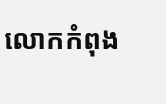លោកកំពុង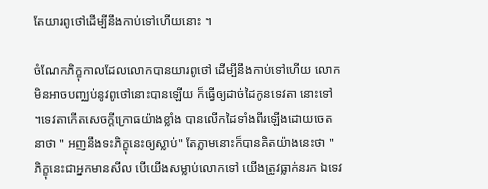តែយារពូថៅដើម្បីនឹងកាប់ទៅហើយនោះ ។

ចំណែកភិក្ខុកាលដែលលោកបានយារពូថៅ ដើម្បីនឹងកាប់ទៅហើយ លោកមិនអាចបញ្ឈប់នូវពូថៅនោះបានឡើយ ក៏ធ្វើឲ្យដាច់ដៃកូនទេវតា នោះទៅ ។ទេវតាកើតសេចក្តីក្រោធយ៉ាងខ្លាំង បានលើកដៃទាំងពីរឡើងដោយចេតនាថា " អញនឹងទះភិក្ខុនេះឲ្យស្លាប់" តែភ្លាមនោះក៏បានគិតយ៉ាងនេះថា " ភិក្ខុនេះជាអ្នកមានសីល បើយើងសម្លាប់លោកទៅ យើងត្រូវធ្លាក់នរក ឯទេវ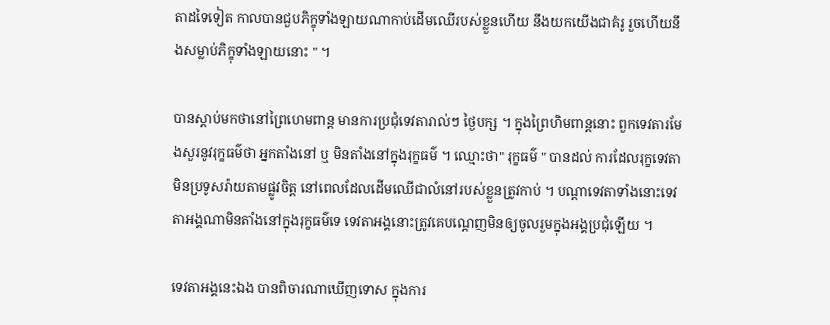តាដទៃទៀត កាលបានជួបភិក្ខុទាំងឡាយណាកាប់ដើមឈើរបស់ខ្លួនហើយ នឹងយកយើងជាគំរូ រួចហើយនឹងសម្លាប់ភិក្ខុទាំងឡាយនោះ " ។

បានស្តាប់មកថានៅព្រៃហេមពាន្ត មានការប្រជុំទេវតារាល់ៗ ថ្ងៃបក្ស ។ ក្នុងព្រៃហិមពាន្តនោះ ពួកទេវតារមែងសួរនូវរុក្ខធម៌ថា អ្នកតាំងនៅ ឬ មិនតាំងនៅក្នុងរុក្ខធម៌ ។ ឈ្មោះថា" រុក្ខធម៌ " បានដល់ ការដែលរុក្ខទេវតាមិនប្រទូសរ៉ាយតាមផ្លូវចិត្ត នៅពេលដែលដើមឈើជាលំនៅរបស់ខ្លួនត្រូវកាប់ ។ បណ្តាទេវតាទាំងនោះទេវតាអង្គណាមិនតាំងនៅក្នុងរុក្ខធម៌ទេ ទេវតាអង្គនោះត្រូវគេបណ្តេញមិនឲ្យចូលរួមក្នុងអង្គប្រជុំឡើយ ។

ទេវតាអង្គនេះឯង បានពិចារណាឃើញទោស ក្នុងការ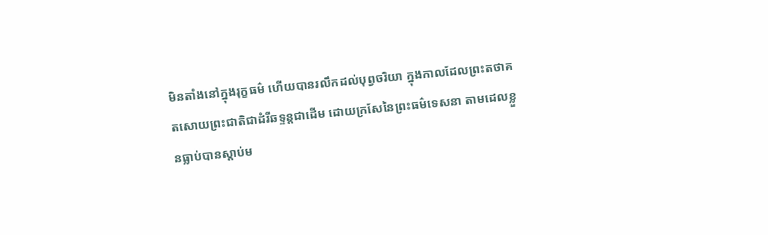មិនតាំងនៅក្នុងរុក្ខធម៌ ហើយបានរលឹកដល់បុព្វចរិយា ក្នុងកាលដែលព្រះតថាគតសោយព្រះជាតិជាដំរីឆទ្ទន្តជាដើម ដោយក្រសែនៃព្រះធម៌ទេសនា តាមដេលខ្លួនធ្លាប់បានស្តាប់ម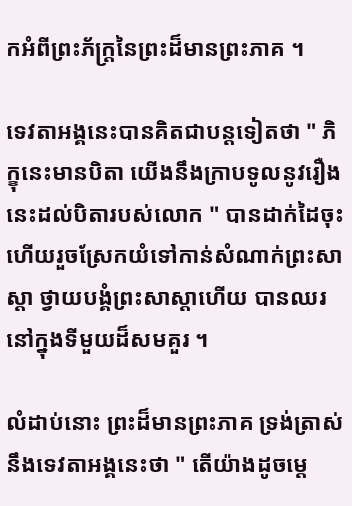កអំពីព្រះភ័ក្ត្រនៃព្រះដ៏មានព្រះភាគ ។

ទេវតាអង្គនេះបានគិតជាបន្តទៀតថា " ភិក្ខុនេះមានបិតា យើងនឹងក្រាបទូលនូវរឿងនេះដល់បិតារបស់លោក " បានដាក់ដៃចុះហើយរួចស្រែកយំទៅកាន់សំណាក់ព្រះសាស្តា ថ្វាយបង្គំព្រះសាស្តាហើយ បានឈរនៅក្នុងទីមួយដ៏សមគួរ ។

លំដាប់នោះ ព្រះដ៏មានព្រះភាគ ទ្រង់ត្រាស់នឹងទេវតាអង្គនេះថា " តើយ៉ាងដូចម្តេ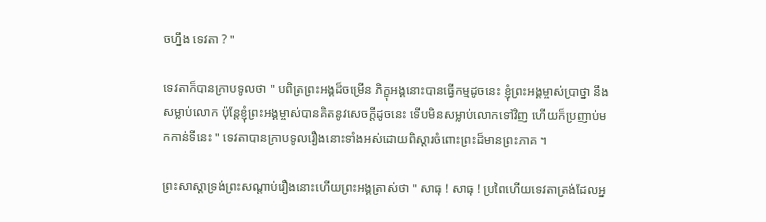ចហ្នឹង ទេវតា ? "

ទេវតាក៏បានក្រាបទូលថា " បពិត្រព្រះអង្គដ៏ចម្រើន ភិក្ខុអង្គនោះបានធ្វើកម្មដូចនេះ ខ្ញុំព្រះអង្គម្ចាស់ប្រាថ្នា នឹងសម្លាប់លោក ប៉ុន្តែខ្ញុំព្រះអង្គម្ចាស់បានគិតនូវសេចក្តីដូចនេះ ទើបមិនសម្លាប់លោកទៅវិញ ហើយក៏ប្រញាប់មកកាន់ទីនេះ " ទេវតាបានក្រាបទូលរឿងនោះទាំងអស់ដោយពិស្តារចំពោះព្រះដ៏មានព្រះភាគ ។

ព្រះសាស្តាទ្រង់ព្រះសណ្តាប់រឿងនោះហើយព្រះអង្គត្រាស់ថា " សាធុ ! សាធុ ! ប្រពៃហើយទេវតាត្រង់ដែលអ្ន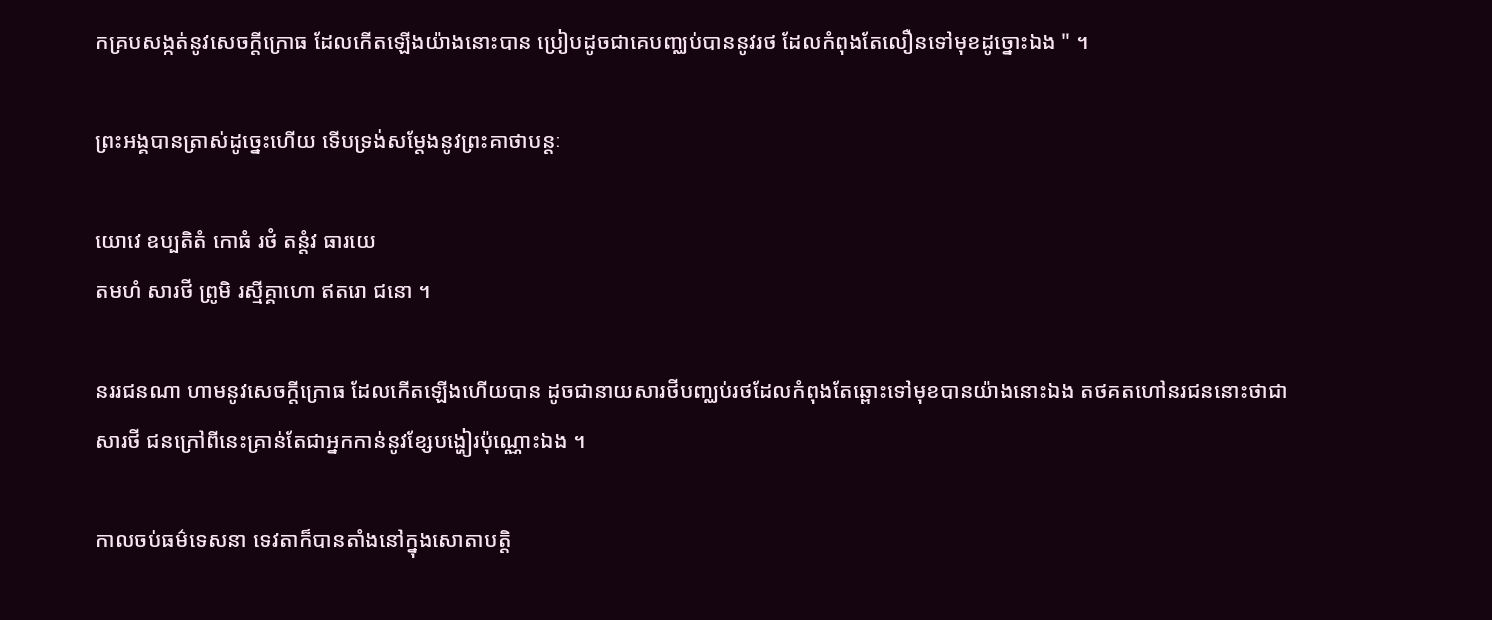កគ្របសង្កត់នូវសេចក្តីក្រោធ ដែលកើតឡើងយ៉ាងនោះបាន ប្រៀបដូចជាគេបញ្ឈប់បាននូវរថ ដែលកំពុងតែលឿនទៅមុខដូច្នោះឯង " ។

ព្រះអង្គបានត្រាស់ដូច្នេះហើយ ទើបទ្រង់សម្តែងនូវព្រះគាថាបន្តៈ

យោវេ ឧប្បតិតំ កោធំ រថំ តន្តំវ ធារយេ
តមហំ សារថី ព្រូមិ រស្មីគ្គាហោ ឥតរោ ជនោ ។

នររជនណា ហាមនូវសេចក្តីក្រោធ ដែលកើតឡើងហើយបាន ដូចជានាយសារថីបញ្ឈប់រថដែលកំពុងតែឆ្ពោះទៅមុខបានយ៉ាងនោះឯង តថគតហៅនរជននោះថាជា សារថី ជនក្រៅពីនេះគ្រាន់តែជាអ្នកកាន់នូវខ្សែបង្ហៀរប៉ុណ្ណោះឯង ។

កាលចប់ធម៌ទេសនា ទេវតាក៏បានតាំងនៅក្នុងសោតាបត្តិ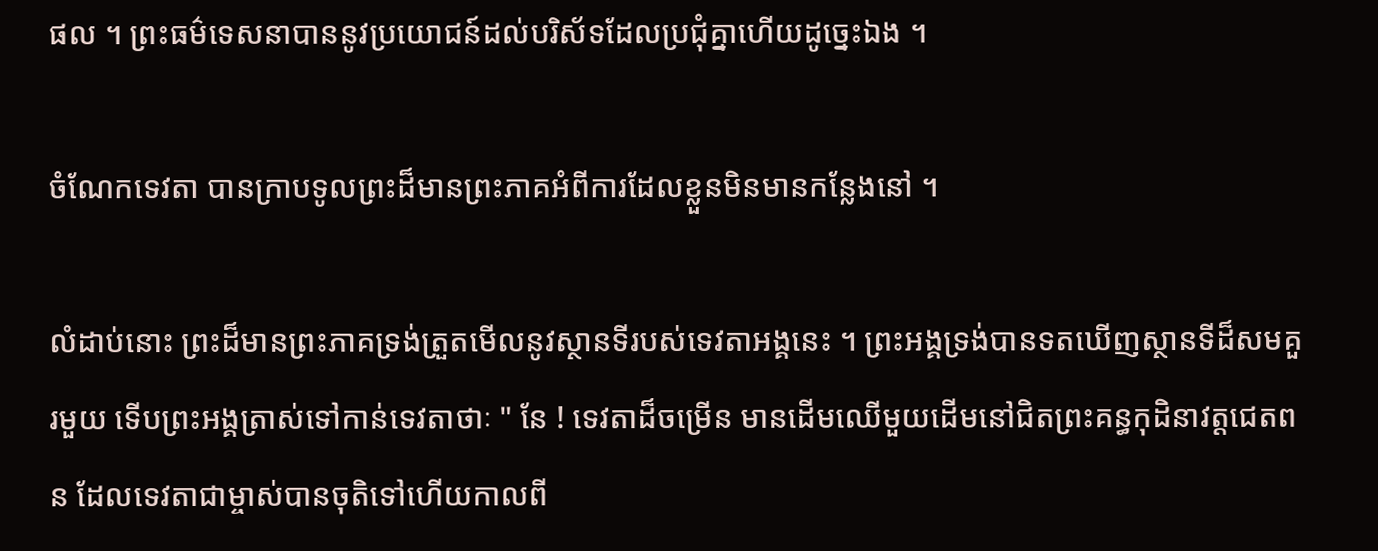ផល ។ ព្រះធម៌ទេសនាបាននូវប្រយោជន៍ដល់បរិស័ទដែលប្រជុំគ្នាហើយដូច្នេះឯង ។

ចំណែកទេវតា បានក្រាបទូលព្រះដ៏មានព្រះភាគអំពីការដែលខ្លួនមិនមានកន្លែងនៅ ។

លំដាប់នោះ ព្រះដ៏មានព្រះភាគទ្រង់ត្រួតមើលនូវស្ថានទីរបស់ទេវតាអង្គនេះ ។ ព្រះអង្គទ្រង់បានទតឃើញស្ថានទីដ៏សមគួរមួយ ទើបព្រះអង្គត្រាស់ទៅកាន់ទេវតាថាៈ " នែ ! ទេវតាដ៏ចម្រើន មានដើមឈើមួយដើមនៅជិតព្រះគន្ធកុដិនាវត្តជេតពន ដែលទេវតាជាម្ចាស់បានចុតិទៅហើយកាលពី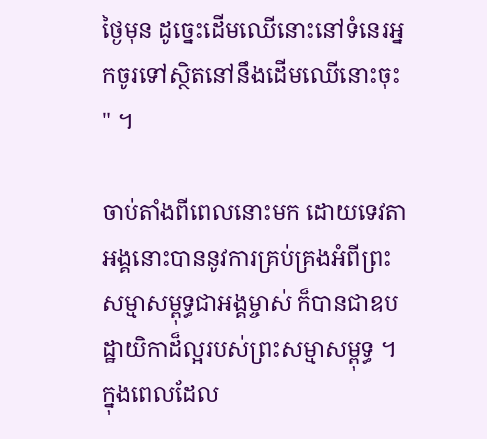ថ្ងៃមុន ដូច្នេះដើមឈើនោះនៅទំនេរអ្នកចូរទៅស្ថិតនៅនឹងដើមឈើនោះចុះ " ។

ចាប់តាំងពីពេលនោះមក ដោយទេវតាអង្គនោះបាននូវការគ្រប់គ្រងអំពីព្រះសម្មាសម្ពុទ្ធជាអង្គម្ចាស់ ក៏បានជាឧបដ្ឋាយិកាដ៏ល្អរបស់ព្រះសម្មាសម្ពុទ្ធ ។
ក្នុងពេលដែល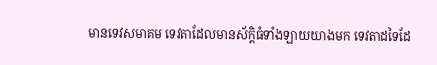មានទេវសមាគម ទេវតាដែលមានស័ក្តិធំទាំងឡាយយាងមក ទេវតាដទៃដែ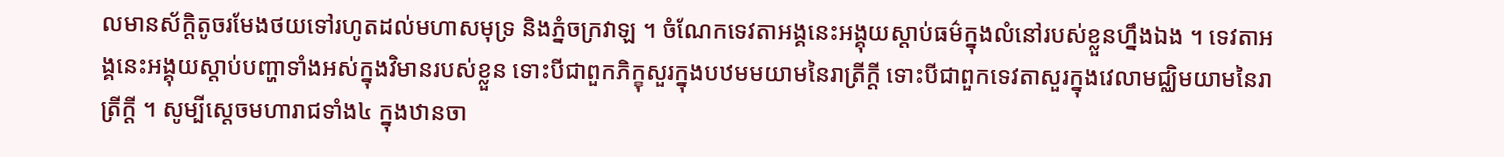លមានស័ក្តិតូចរមែងថយទៅរហូតដល់មហាសមុទ្រ និងភ្នំចក្រវាឡ ។ ចំណែកទេវតាអង្គនេះអង្គុយស្តាប់ធម៌ក្នុងលំនៅរបស់ខ្លួនហ្នឹងឯង ។ ទេវតាអង្គនេះអង្គុយស្តាប់បញ្ហាទាំងអស់ក្នុងវិមានរបស់ខ្លួន ទោះបីជាពួកភិក្ខុសួរក្នុងបឋមមយាមនៃរាត្រីក្តី ទោះបីជាពួកទេវតាសួរក្នុងវេលាមជ្ឈិមយាមនៃរាត្រីក្តី ។ សូម្បីសេ្តចមហារាជទាំង៤ ក្នុងឋានចា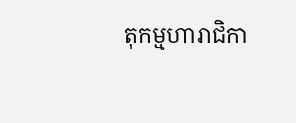តុកម្មហារាជិកា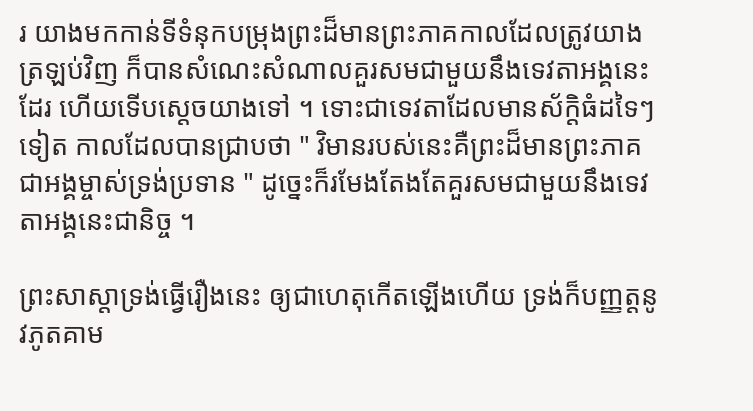រ យាងមកកាន់ទីទំនុកបម្រុងព្រះដ៏មានព្រះភាគកាលដែលត្រូវយាងត្រឡប់វិញ ក៏បានសំណេះសំណាលគួរសមជាមួយនឹងទេវតាអង្គនេះដែរ ហើយទើបស្តេចយាងទៅ ។ ទោះជាទេវតាដែលមានស័ក្តិធំដទៃៗទៀត កាលដែលបានជ្រាបថា " វិមានរបស់នេះគឺព្រះដ៏មានព្រះភាគជាអង្គម្ចាស់ទ្រង់ប្រទាន " ដូច្នេះក៏រមែងតែងតែគួរសមជាមួយនឹងទេវតាអង្គនេះជានិច្ច ។

ព្រះសាស្តាទ្រង់ធ្វើរឿងនេះ ឲ្យជាហេតុកើតឡើងហើយ ទ្រង់ក៏បញ្ញត្តនូវភូតគាម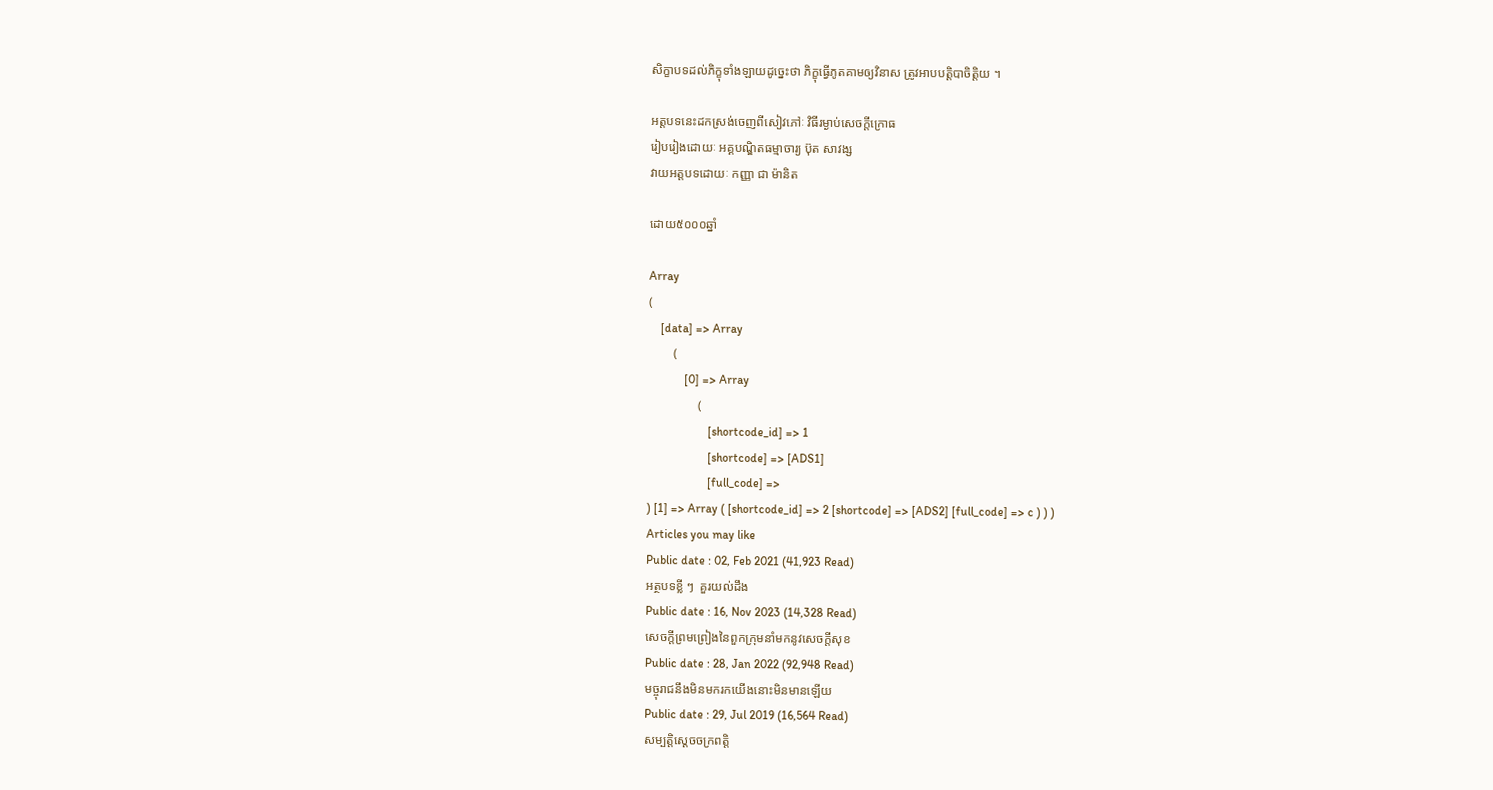សិក្ខាបទដល់ភិក្ខុទាំងឡាយដូច្នេះថា ភិក្ខុធ្វើភូតគាមឲ្យវិនាស ត្រូវអាបបត្តិបាចិត្តិយ ។

អត្តបទនេះដកស្រង់ចេញពីសៀវភៅៈ វិធីរម្ងាប់សេចក្តីក្រោធ
រៀបរៀងដោយៈ អគ្គបណ្ឌិតធម្មាចារ្យ ប៊ុត សាវង្ស
វាយអត្តបទដោយៈ កញ្ញា ជា ម៉ានិត

ដោយ៥០០០ឆ្នាំ

Array
(
    [data] => Array
        (
            [0] => Array
                (
                    [shortcode_id] => 1
                    [shortcode] => [ADS1]
                    [full_code] =>
) [1] => Array ( [shortcode_id] => 2 [shortcode] => [ADS2] [full_code] => c ) ) )
Articles you may like
Public date : 02, Feb 2021 (41,923 Read)
អត្ថបទខ្លី ៗ  គួរយល់ដឹង
Public date : 16, Nov 2023 (14,328 Read)
សេចក្តីព្រមព្រៀងនៃពួកក្រុមនាំមកនូវសេចក្តីសុខ
Public date : 28, Jan 2022 (92,948 Read)
មច្ចុរាជនឹងមិនមករកយើងនោះមិនមានឡើយ
Public date : 29, Jul 2019 (16,564 Read)
សម្បត្តិស្ដេចចក្រពត្តិ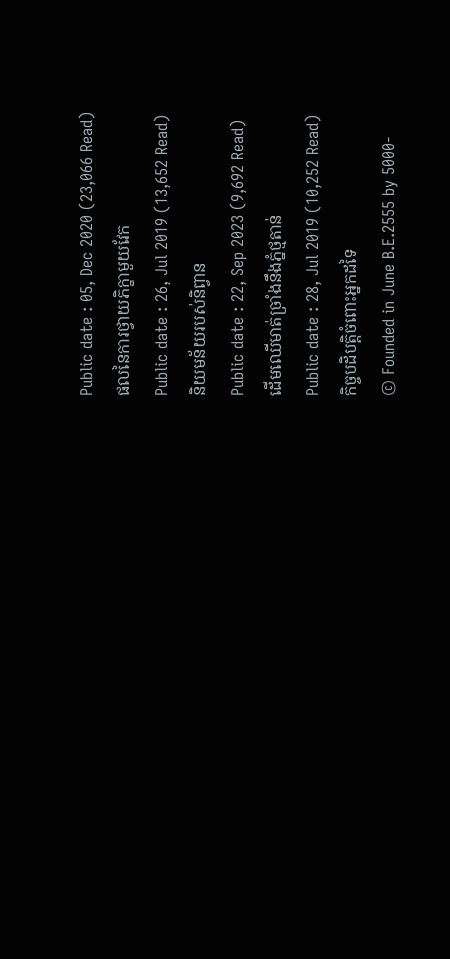Public date : 05, Dec 2020 (23,066 Read)
ផលនៃការថ្វាយភិក្ខាមួយវែក
Public date : 26, Jul 2019 (13,652 Read)
និយមន័យរបស់និព្វាន
Public date : 22, Sep 2023 (9,692 Read)
ដើមឈើមាត់ច្រាំងនឹងភ្នំថ្មតាន់
Public date : 28, Jul 2019 (10,252 Read)
កិច្ចបដិបត្តិចំពោះអ្នកដទៃ
© Founded in June B.E.2555 by 5000-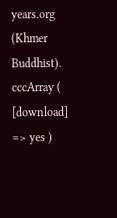years.org (Khmer Buddhist).
cccArray ( [download] => yes )